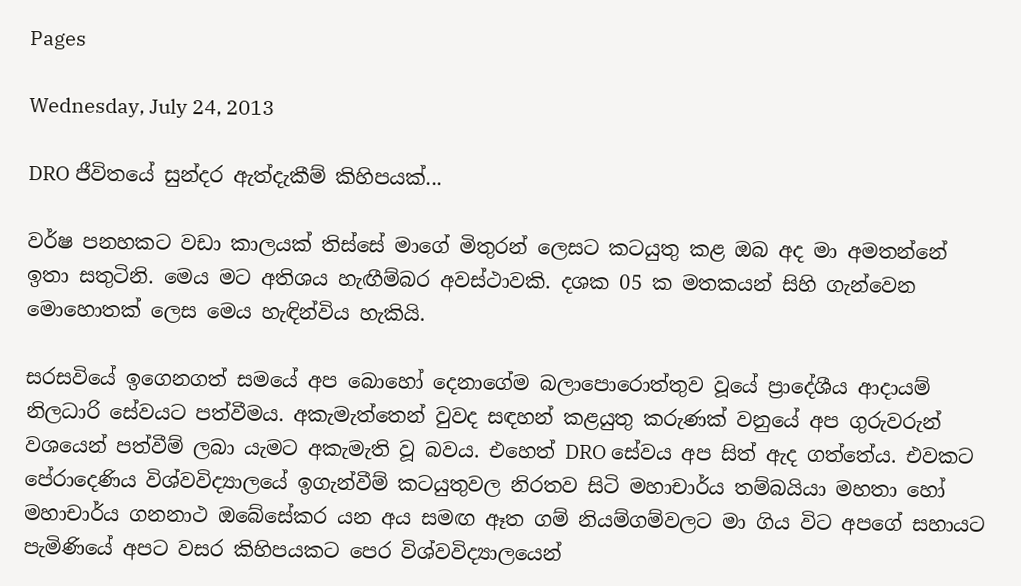Pages

Wednesday, July 24, 2013

DRO ජීවිතයේ සුන්දර ඇත්දැකීම් කිහිපයක්...

වර්ෂ පනහකට වඩා කාලයක්‌ තිස්‌සේ මාගේ මිතුරන් ලෙසට කටයුතු කළ ඔබ අද මා අමතන්නේ ඉතා සතුටිනි. මෙය මට අතිශය හැඟීම්බර අවස්‌ථාවකි. දශක 05 ක මතකයන් සිහි ගැන්වෙන මොහොතක්‌ ලෙස මෙය හැඳින්විය හැකියි.

සරසවියේ ඉගෙනගත් සමයේ අප බොහෝ දෙනාගේම බලාපොරොත්තුව වූයේ ප්‍රාදේශීය ආදායම් නිලධාරි සේවයට පත්වීමය. අකැමැත්තෙන් වුවද සඳහන් කළයුතු කරුණක්‌ වනුයේ අප ගුරුවරුන් වශයෙන් පත්වීම් ලබා යැමට අකැමැති වූ බවය. එහෙත් DRO සේවය අප සිත් ඇද ගත්තේය. එවකට පේරාදෙණිය විශ්වවිද්‍යාලයේ ඉගැන්වීම් කටයුතුවල නිරතව සිටි මහාචාර්ය තම්බයියා මහතා හෝ මහාචාර්ය ගනනාථ ඔබේසේකර යන අය සමඟ ඈත ගම් නියම්ගම්වලට මා ගිය විට අපගේ සහායට පැමිණියේ අපට වසර කිහිපයකට පෙර විශ්වවිද්‍යාලයෙන්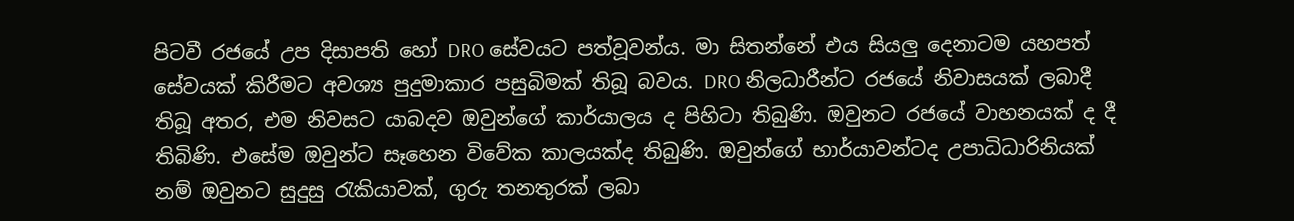පිටවී රජයේ උප දිසාපති හෝ DRO සේවයට පත්වූවන්ය. මා සිතන්නේ එය සියලු දෙනාටම යහපත් සේවයක්‌ කිරීමට අවශ්‍ය පුදුමාකාර පසුබිමක්‌ තිබූ බවය. DRO නිලධාරීන්ට රජයේ නිවාසයක්‌ ලබාදී තිබූ අතර, එම නිවසට යාබදව ඔවුන්ගේ කාර්යාලය ද පිහිටා තිබුණි. ඔවුනට රජයේ වාහනයක්‌ ද දී තිබිණි. එසේම ඔවුන්ට සෑහෙන විවේක කාලයක්‌ද තිබුණි. ඔවුන්ගේ භාර්යාවන්ටද උපාධිධාරිනියක්‌ නම් ඔවුනට සුදුසු රැකියාවක්‌, ගුරු තනතුරක්‌ ලබා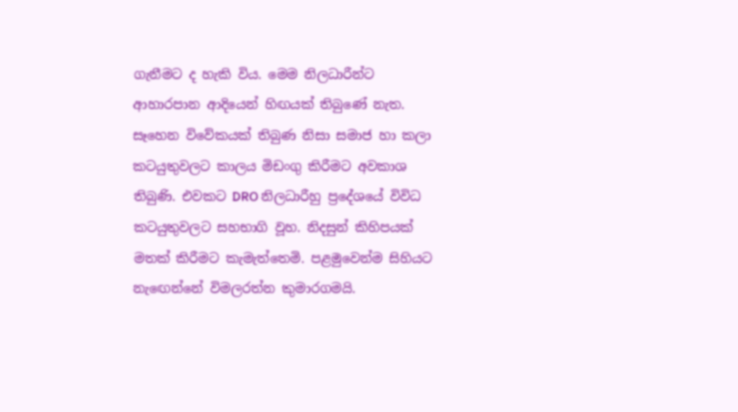ගැනීමට ද හැකි විය. මෙම නිලධාරීන්ට ආහාරපාන ආදියෙන් හිඟයක්‌ තිබුණේ නැත. සෑහෙන විවේකයක්‌ තිබුණ නිසා සමාජ හා කලා කටයුතුවලට කාලය මිඩංගු කිරීමට අවකාශ තිබුණි. එවකට DRO නිලධාරීහු ප්‍රදේශයේ විවිධ කටයුතුවලට සහභාගි වූහ. නිදසුන් කිහිපයක්‌ මතක්‌ කිරීමට කැමැත්තෙමි. පළමුවෙන්ම සිහියට නැඟෙන්නේ විමලරත්න කුමාරගමයි.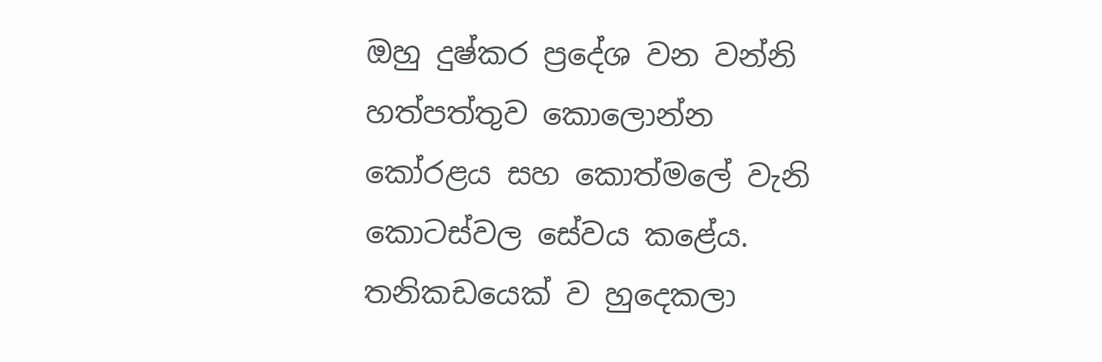ඔහු දුෂ්කර ප්‍රදේශ වන වන්නි හත්පත්තුව කොලොන්න කෝරළය සහ කොත්මලේ වැනි කොටස්‌වල සේවය කළේය. තනිකඩයෙක්‌ ව හුදෙකලා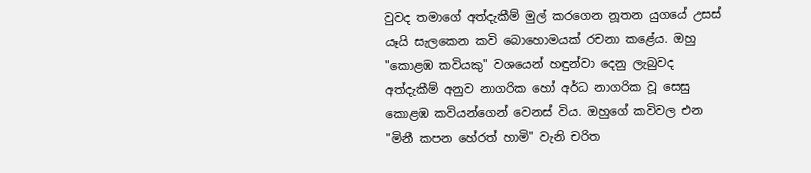වුවද තමාගේ අත්දැකීම් මුල් කරගෙන නූතන යුගයේ උසස්‌ යෑයි සැලකෙන කවි බොහොමයක්‌ රචනා කළේය. ඔහු "කොළඹ කවියකු" වශයෙන් හඳුන්වා දෙනු ලැබුවද අත්දැකීම් අනුව නාගරික හෝ අර්ධ නාගරික වූ සෙසු කොළඹ කවියන්ගෙන් වෙනස්‌ විය. ඔහුගේ කවිවල එන "මිනී කපන හේරත් හාමි" වැනි චරිත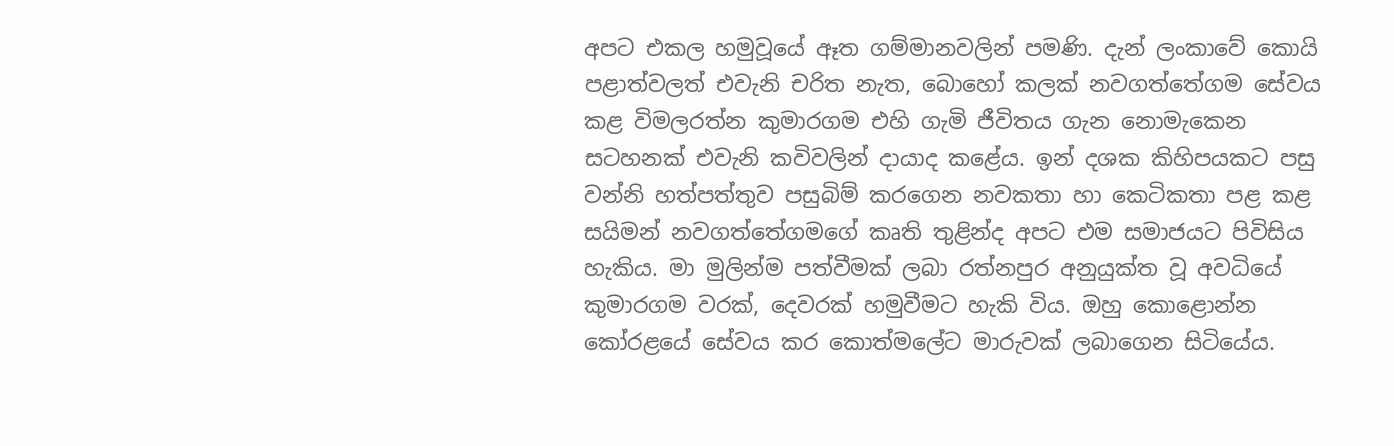අපට එකල හමුවූයේ ඈත ගම්මානවලින් පමණි. දැන් ලංකාවේ කොයි පළාත්වලත් එවැනි චරිත නැත, බොහෝ කලක්‌ නවගත්තේගම සේවය කළ විමලරත්න කුමාරගම එහි ගැමි ජීවිතය ගැන නොමැකෙන සටහනක්‌ එවැනි කවිවලින් දායාද කළේය. ඉන් දශක කිහිපයකට පසු වන්නි හත්පත්තුව පසුබිම් කරගෙන නවකතා හා කෙටිකතා පළ කළ සයිමන් නවගත්තේගමගේ කෘති තුළින්ද අපට එම සමාජයට පිවිසිය හැකිය. මා මුලින්ම පත්වීමක්‌ ලබා රත්නපුර අනුයුක්‌ත වූ අවධියේ කුමාරගම වරක්‌, දෙවරක්‌ හමුවීමට හැකි විය. ඔහු කොළොන්න කෝරළයේ සේවය කර කොත්මලේට මාරුවක්‌ ලබාගෙන සිටියේය.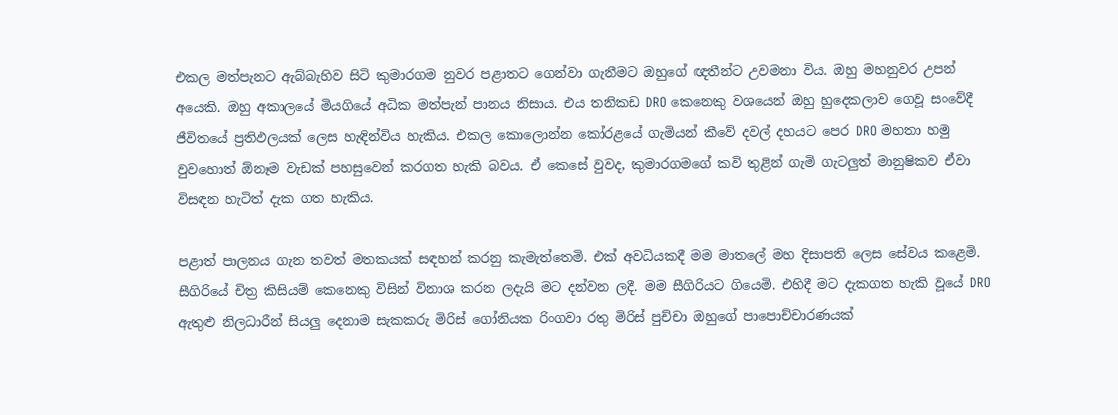එකල මත්පැනට ඇබ්බැහිව සිටි කුමාරගම නුවර පළාතට ගෙන්වා ගැනීමට ඔහුගේ ඥතීන්ට උවමනා විය. ඔහු මහනුවර උපන් අයෙකි. ඔහු අකාලයේ මියගියේ අධික මත්පැන් පානය නිසාය. එය තනිකඩ DRO කෙනෙකු වශයෙන් ඔහු හුදෙකලාව ගෙවූ සංවේදී ජීවිතයේ ප්‍රතිඵලයක්‌ ලෙස හැඳින්විය හැකිය. එකල කොලොන්න කෝරළයේ ගැමියන් කීවේ දවල් දහයට පෙර DRO මහතා හමු වුවහොත් ඕනෑම වැඩක්‌ පහසුවෙන් කරගත හැකි බවය. ඒ කෙසේ වුවද, කුමාරගමගේ කවි තුළින් ගැමි ගැටලුත් මානුෂිකව ඒවා විසඳන හැටිත් දැක ගත හැකිය.

පළාත් පාලනය ගැන තවත් මතකයක්‌ සඳහන් කරනු කැමැත්තෙමි. එක්‌ අවධියකදී මම මාතලේ මහ දිසාපති ලෙස සේවය කළෙමි. සීගිරියේ චිත්‍ර කිසියම් කෙනෙකු විසින් විනාශ කරන ලදැයි මට දන්වන ලදී. මම සීගිරියට ගියෙමි. එහිදී මට දැකගත හැකි වූයේ DRO ඇතුළු නිලධාරීන් සියලු දෙනාම සැකකරු මිරිස්‌ ගෝනියක රිංගවා රතු මිරිස්‌ පුච්චා ඔහුගේ පාපොච්චාරණයක්‌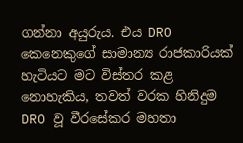ගන්නා අයුරුය. එය DRO කෙනෙකුගේ සාමාන්‍ය රාජකාරියක්‌ හැටියට මට විස්‌තර කළ නොහැකිය, තවත් වරක හිනිදුම DRO වූ වීරසේකර මහතා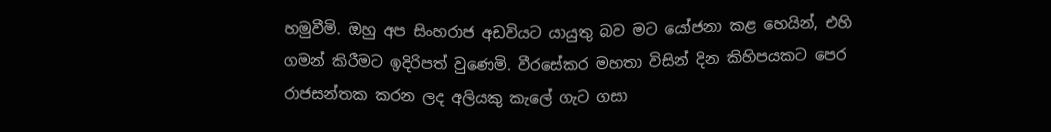හමුවීමි. ඔහු අප සිංහරාජ අඩවියට යායුතු බව මට යෝජනා කළ හෙයින්, එහි ගමන් කිරීමට ඉදිරිපත් වුණෙමි. වීරසේකර මහතා විසින් දින කිහිපයකට පෙර රාජසන්තක කරන ලද අලියකු කැලේ ගැට ගසා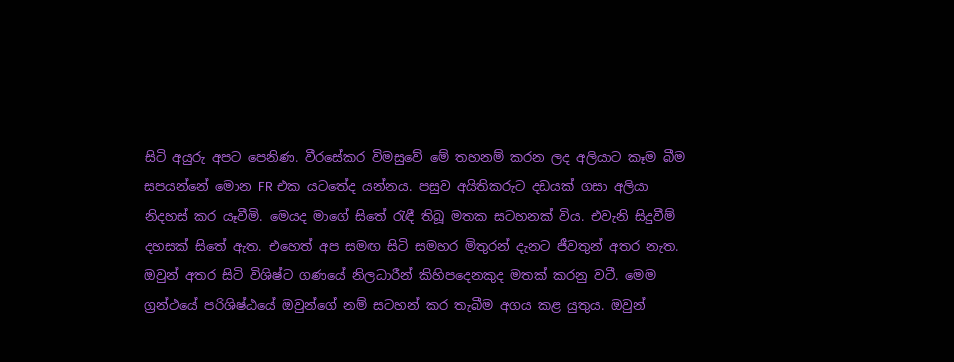සිටි අයුරු අපට පෙනිණ. වීරසේකර විමසුවේ මේ තහනම් කරන ලද අලියාට කෑම බීම සපයන්නේ මොන FR එක යටතේද යන්නය. පසුව අයිතිකරුට දඩයක්‌ ගසා අලියා නිදහස්‌ කර යෑවීමි. මෙයද මාගේ සිතේ රැඳී තිබූ මතක සටහනක්‌ විය. එවැනි සිදුවීම් දහසක්‌ සිතේ ඇත. එහෙත් අප සමඟ සිටි සමහර මිතුරන් දැනට ජීවතුන් අතර නැත. ඔවුන් අතර සිටි විශිෂ්ට ගණයේ නිලධාරීන් කිහිපදෙනකුද මතක්‌ කරනු වටී. මෙම ග්‍රන්ථයේ පරිශිෂ්ඨයේ ඔවුන්ගේ නම් සටහන් කර තැබීම අගය කළ යුතුය. ඔවුන්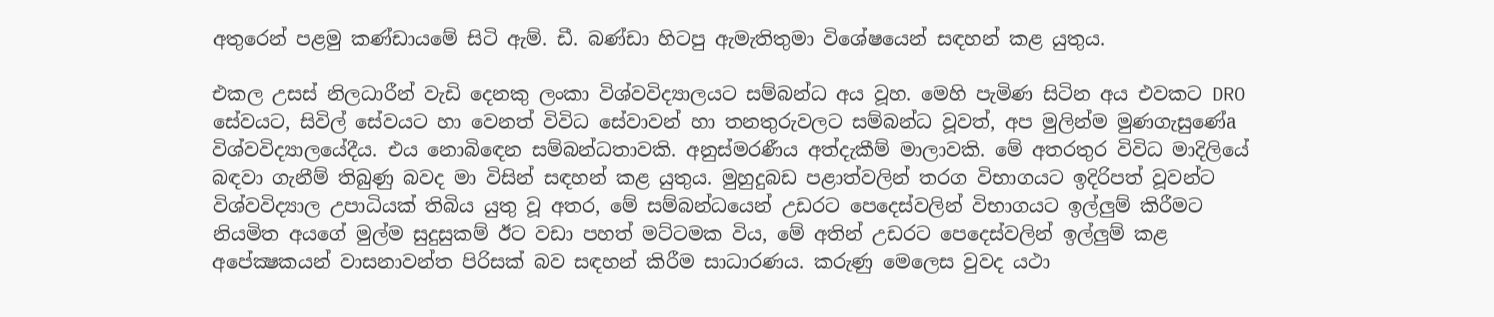අතුරෙන් පළමු කණ්‌ඩායමේ සිටි ඇම්. ඩී. බණ්‌ඩා හිටපු ඇමැතිතුමා විශේෂයෙන් සඳහන් කළ යුතුය.

එකල උසස්‌ නිලධාරීන් වැඩි දෙනකු ලංකා විශ්වවිද්‍යාලයට සම්බන්ධ අය වූහ. මෙහි පැමිණ සිටින අය එවකට DRO සේවයට, සිවිල් සේවයට හා වෙනත් විවිධ සේවාවන් හා තනතුරුවලට සම්බන්ධ වූවත්, අප මුලින්ම මුණගැසුණේa විශ්වවිද්‍යාලයේදීය. එය නොබිඳෙන සම්බන්ධතාවකි. අනුස්‌මරණීය අත්දැකීම් මාලාවකි. මේ අතරතුර විවිධ මාදිලියේ බඳවා ගැනීම් තිබුණු බවද මා විසින් සඳහන් කළ යුතුය. මුහුදුබඩ පළාත්වලින් තරග විභාගයට ඉදිරිපත් වූවන්ට විශ්වවිද්‍යාල උපාධියක්‌ තිබිය යුතු වූ අතර, මේ සම්බන්ධයෙන් උඩරට පෙදෙස්‌වලින් විභාගයට ඉල්ලුම් කිරීමට නියමිත අයගේ මුල්ම සුදුසුකම් ඊට වඩා පහත් මට්‌ටමක විය, මේ අතින් උඩරට පෙදෙස්‌වලින් ඉල්ලුම් කළ අපේක්‍ෂකයන් වාසනාවන්ත පිරිසක්‌ බව සඳහන් කිරීම සාධාරණය. කරුණු මෙලෙස වුවද යථා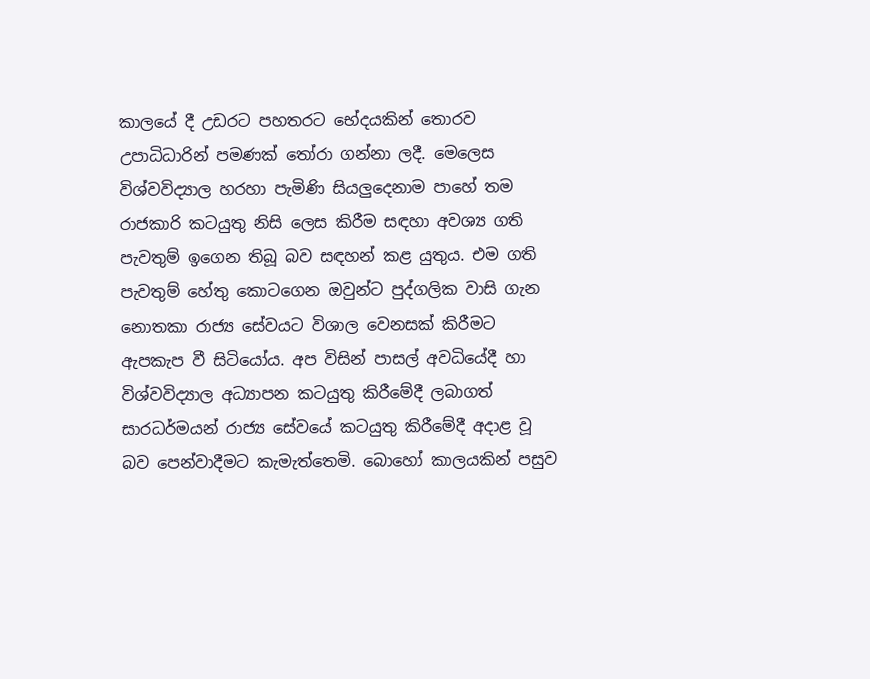කාලයේ දී උඩරට පහතරට භේදයකින් තොරව උපාධිධාරින් පමණක්‌ තෝරා ගන්නා ලදී. මෙලෙස විශ්වවිද්‍යාල හරහා පැමිණි සියලුදෙනාම පාහේ තම රාජකාරි කටයුතු නිසි ලෙස කිරීම සඳහා අවශ්‍ය ගති පැවතුම් ඉගෙන තිබූ බව සඳහන් කළ යුතුය. එම ගති පැවතුම් හේතු කොටගෙන ඔවුන්ට පුද්ගලික වාසි ගැන නොතකා රාජ්‍ය සේවයට විශාල වෙනසක්‌ කිරීමට ඇපකැප වී සිටියෝය. අප විසින් පාසල් අවධියේදී හා විශ්වවිද්‍යාල අධ්‍යාපන කටයුතු කිරීමේදී ලබාගත් සාරධර්මයන් රාජ්‍ය සේවයේ කටයුතු කිරීමේදී අදාළ වූ බව පෙන්වාදීමට කැමැත්තෙමි. බොහෝ කාලයකින් පසුව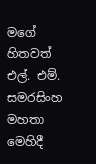මගේ හිතවත් එල්. එම්. සමරසිංහ මහතා මෙහිදී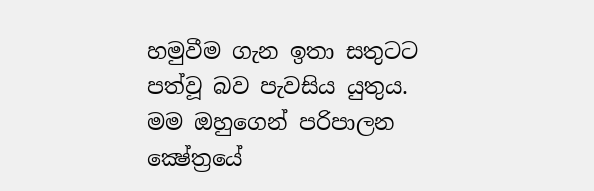හමුවීම ගැන ඉතා සතුටට පත්වූ බව පැවසිය යුතුය. මම ඔහුගෙන් පරිපාලන ක්‍ෂේත්‍රයේ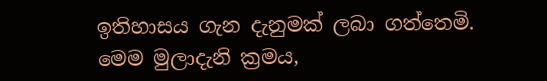ඉතිහාසය ගැන දැනුමක්‌ ලබා ගත්තෙමි. මෙම මුලාදැනි ක්‍රමය,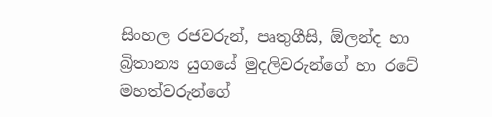සිංහල රජවරුන්, පෘතුගීසි, ඕලන්ද හා බ්‍රිතාන්‍ය යුගයේ මුදලිවරුන්ගේ හා රටේ මහත්වරුන්ගේ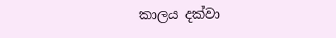කාලය දක්‌වා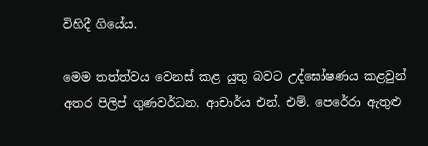විහිදී ගියේය.

මෙම තත්ත්වය වෙනස්‌ කළ යුතු බවට උද්ඝෝෂණය කළවුන් අතර පිලිප් ගුණවර්ධන. ආචාර්ය එන්. එම්. පෙරේරා ඇතුළු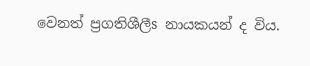වෙනත් ප්‍රගතිශීලීs නායකයන් ද විය.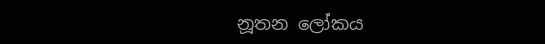නූතන ලෝකය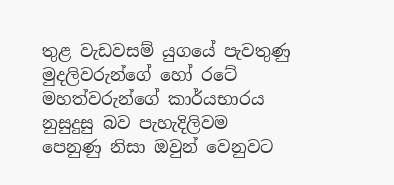තුළ වැඩවසම් යුගයේ පැවතුණු මුදලිවරුන්ගේ හෝ රටේ මහත්වරුන්ගේ කාර්යභාරය නුසුදුසු බව පැහැදිලිවම පෙනුණු නිසා ඔවුන් වෙනුවට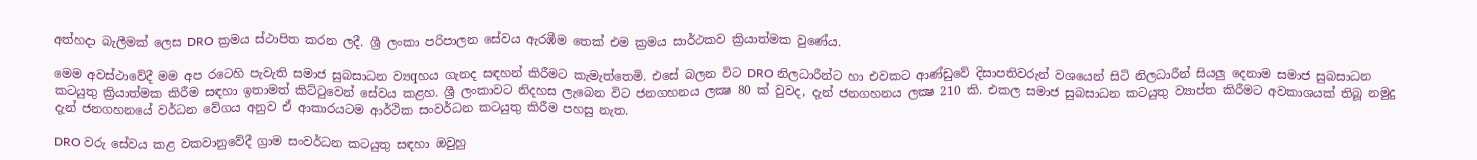අත්හදා බැලීමක්‌ ලෙස DRO ක්‍රමය ස්‌ථාපිත කරන ලදී. ශ්‍රී ලංකා පරිපාලන සේවය ඇරඹීම තෙක්‌ එම ක්‍රමය සාර්ථකව ක්‍රියාත්මක වුණේය.

මෙම අවස්‌ථාවේදී මම අප රටෙහි පැවැති සමාජ සුබසාධන ව්‍යqහය ගැනද සඳහන් කිරීමට කැමැත්තෙමි. එසේ බලන විට DRO නිලධාරීන්ට හා එවකට ආණ්‌ඩුවේ දිසාපතිවරුන් වශයෙන් සිටි නිලධාරීන් සියලු දෙනාම සමාජ සුබසාධන කටයුතු ක්‍රියාත්මක කිරීම සඳහා ඉතාමත් කිට්‌ටුවෙන් සේවය කළහ. ශ්‍රී ලංකාවට නිදහස ලැබෙන විට ජනගහනය ලක්‍ෂ 80 ක්‌ වුවද, දැන් ජනගහනය ලක්‍ෂ 210 කි. එකල සමාජ සුබසාධන කටයුතු ව්‍යාප්ත කිරීමට අවකාශයක්‌ තිබූ නමුදු දැන් ජනගහනයේ වර්ධන වේගය අනුව ඒ ආකාරයටම ආර්ථික සංවර්ධන කටයුතු කිරීම පහසු නැත.

DRO වරු සේවය කළ වකවානුවේදී ග්‍රාම සංවර්ධන කටයුතු සඳහා ඔවුහු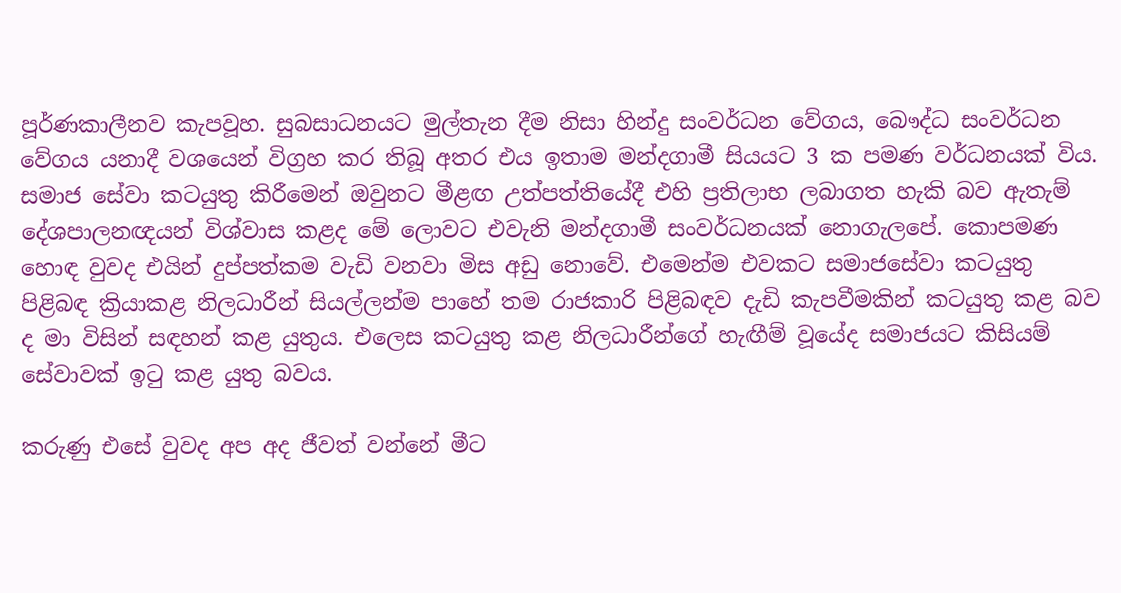පූර්ණකාලීනව කැපවූහ. සුබසාධනයට මුල්තැන දීම නිසා හින්දු සංවර්ධන වේගය, බෞද්ධ සංවර්ධන වේගය යනාදී වශයෙන් විග්‍රහ කර තිබූ අතර එය ඉතාම මන්දගාමී සියයට 3 ක පමණ වර්ධනයක්‌ විය. සමාජ සේවා කටයුතු කිරීමෙන් ඔවුනට මීළඟ උත්පත්තියේදී එහි ප්‍රතිලාභ ලබාගත හැකි බව ඇතැම් දේශපාලනඥයන් විශ්වාස කළද මේ ලොවට එවැනි මන්දගාමී සංවර්ධනයක්‌ නොගැලපේ. කොපමණ හොඳ වුවද එයින් දුප්පත්කම වැඩි වනවා මිස අඩු නොවේ. එමෙන්ම එවකට සමාජසේවා කටයුතු පිළිබඳ ක්‍රියාකළ නිලධාරීන් සියල්ලන්ම පාහේ තම රාජකාරි පිළිබඳව දැඩි කැපවීමකින් කටයුතු කළ බව ද මා විසින් සඳහන් කළ යුතුය. එලෙස කටයුතු කළ නිලධාරීන්ගේ හැඟීම් වූයේද සමාජයට කිසියම් සේවාවක්‌ ඉටු කළ යුතු බවය.

කරුණු එසේ වුවද අප අද ජීවත් වන්නේ මීට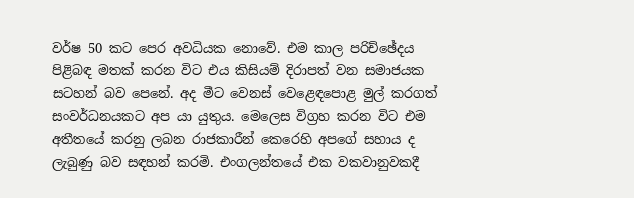වර්ෂ 50 කට පෙර අවධියක නොවේ. එම කාල පරිච්ඡේදය පිළිබඳ මතක්‌ කරන විට එය කිසියම් දිරාපත් වන සමාජයක සටහන් බව පෙනේ. අද මීට වෙනස්‌ වෙළෙඳපොළ මුල් කරගත් සංවර්ධනයකට අප යා යුතුය. මෙලෙස විග්‍රහ කරන විට එම අතීතයේ කරනු ලබන රාජකාරීන් කෙරෙහි අපගේ සහාය ද ලැබුණු බව සඳහන් කරමි. එංගලන්තයේ එක වකවානුවකදී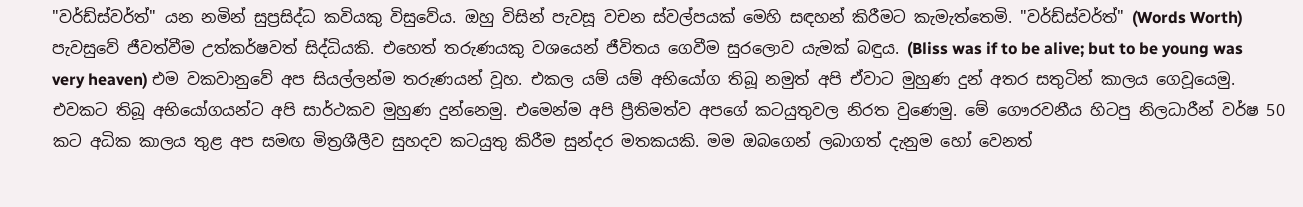"වර්ඩ්ස්‌වර්ත්" යන නමින් සුප්‍රසිද්ධ කවියකු විසුවේය. ඔහු විසින් පැවසූ වචන ස්‌වල්පයක්‌ මෙහි සඳහන් කිරීමට කැමැත්තෙමි. "වර්ඩ්ස්‌වර්ත්" (Words Worth) පැවසුවේ ජීවත්වීම උත්කර්ෂවත් සිද්ධියකි. එහෙත් තරුණයකු වශයෙන් ජීවිතය ගෙවීම සුරලොව යැමක්‌ බඳුය. (Bliss was if to be alive; but to be young was very heaven) එම වකවානුවේ අප සියල්ලන්ම තරුණයන් වූහ. එකල යම් යම් අභියෝග තිබූ නමුත් අපි ඒවාට මුහුණ දුන් අතර සතුටින් කාලය ගෙවූයෙමු. එවකට තිබූ අභියෝගයන්ට අපි සාර්ථකව මුහුණ දුන්නෙමු. එමෙන්ම අපි ප්‍රීතිමත්ව අපගේ කටයුතුවල නිරත වුණෙමු. මේ ගෞරවනීය හිටපු නිලධාරීන් වර්ෂ 50 කට අධික කාලය තුළ අප සමඟ මිත්‍රශීලීව සුහදව කටයුතු කිරීම සුන්දර මතකයකි. මම ඔබගෙන් ලබාගත් දැනුම හෝ වෙනත්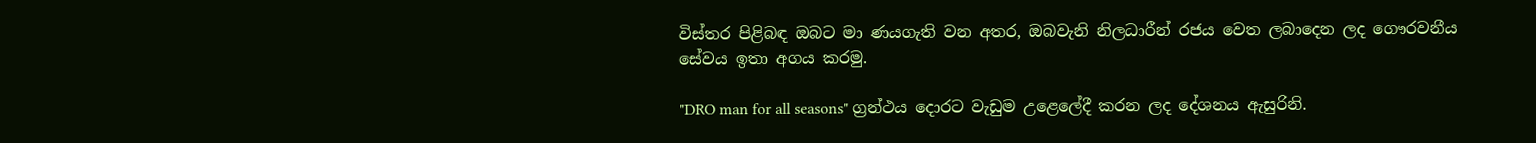විස්‌තර පිළිබඳ ඔබට මා ණයගැති වන අතර, ඔබවැනි නිලධාරීන් රජය වෙත ලබාදෙන ලද ගෞරවනීය සේවය ඉතා අගය කරමු.

"DRO man for all seasons" ග්‍රන්ථය දොරට වැඩුම උළෙලේදී කරන ලද දේශනය ඇසුරිනි.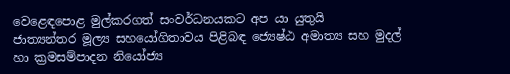වෙළෙඳපොළ මුල්කරගත් සංවර්ධනයකට අප යා යුතුයි
ජාත්‍යන්තර මූල්‍ය සහයෝගිතාවය පිළිබඳ ජ්‍යෙෂ්ඨ අමාත්‍ය සහ මුදල් හා ක්‍රමසම්පාදන නියෝජ්‍ය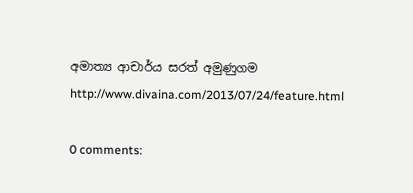අමාත්‍ය ආචාර්ය සරත් අමුණුගම
http://www.divaina.com/2013/07/24/feature.html

0 comments: